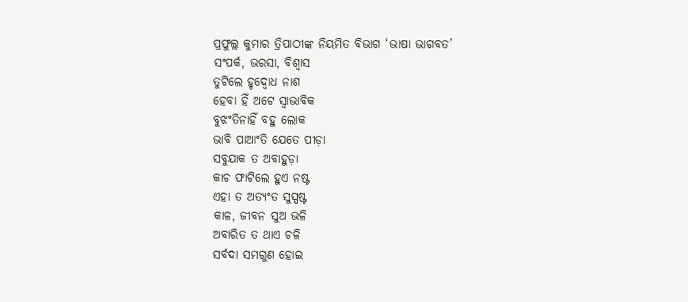ପ୍ରଫୁଲ୍ଲ କୁମାର ତ୍ରିପାଠୀଙ୍କ ନିୟମିତ ବିଭାଗ ‘ଭାଷା ଭାଗବତ’
ସଂପର୍କ, ଭରସା, ବିଶ୍ବାସ
ତୁଟିଲେ ହୃଦ୍ବୋଧ ନାଶ
ହେବା ହିଁ ଅଟେ ସ୍ବାଭାବିକ
ବୁଝଂତିନାହିଁ ବହୁ ଲୋକ
ଭାବି ପାଆଂତି ଯେତେ ପୀଡ଼ା
ସବୁଯାକ ତ ଅବାହୁଡ଼ା
କାଚ ଫାଟିଲେ ହୁଏ ନଷ୍ଟ
ଏହା ତ ଅତ୍ୟଂତ ସୁସ୍ପଷ୍ଟ
କାଳ, ଜୀବନ ସୁଅ ଭଳି
ଅବାରିତ ତ ଥାଏ ଚଳି
ସର୍ବଦା ସମଗୁଣ ହୋଇ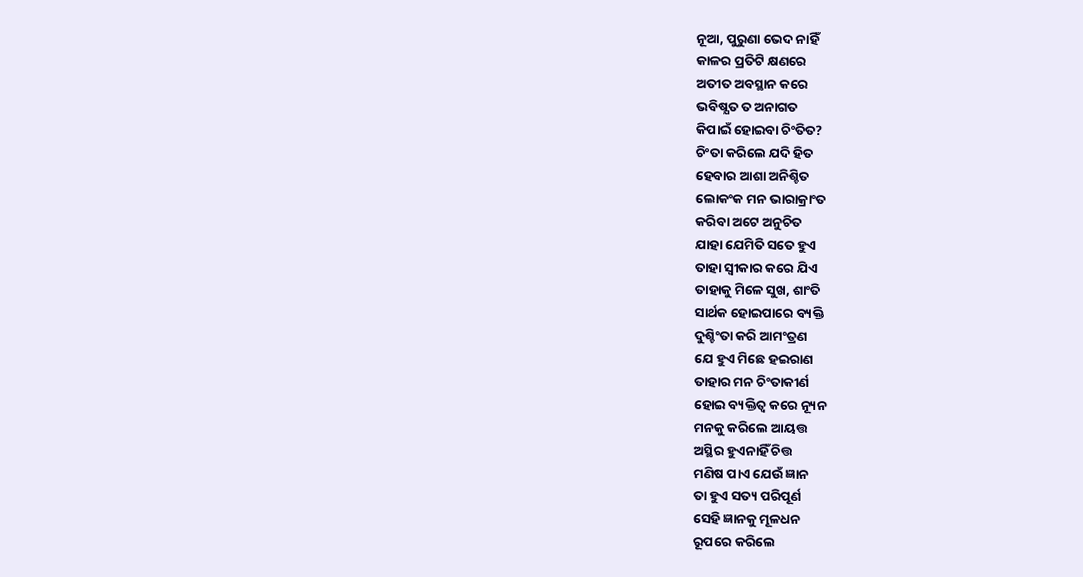ନୂଆ, ପୁରୁଣା ଭେଦ ନାହିଁ
କାଳର ପ୍ରତିଟି କ୍ଷଣରେ
ଅତୀତ ଅବସ୍ଥାନ କରେ
ଭବିଷ୍ଯତ ତ ଅନାଗତ
କିପାଇଁ ହୋଇବା ଚିଂତିତ?
ଚିଂତା କରିଲେ ଯଦି ହିତ
ହେବାର ଆଶା ଅନିଶ୍ଚିତ
ଲୋକଂକ ମନ ଭାରାକ୍ରାଂତ
କରିବା ଅଟେ ଅନୁଚିତ
ଯାହା ଯେମିତି ସତେ ହୁଏ
ତାହା ସ୍ବୀକାର କରେ ଯିଏ
ତାହାକୁ ମିଳେ ସୁଖ, ଶାଂତି
ସାର୍ଥକ ହୋଇପାରେ ବ୍ୟକ୍ତି
ଦୁଶ୍ଚିଂତା କରି ଆମଂତ୍ରଣ
ଯେ ହୁଏ ମିଛେ ହଇରାଣ
ତାହାର ମନ ଚିଂତାକୀର୍ଣ
ହୋଇ ବ୍ୟକ୍ତିତ୍ବ କରେ ନ୍ୟୂନ
ମନକୁ କରିଲେ ଆୟତ୍ତ
ଅସ୍ଥିର ହୁଏନାହିଁ ଚିତ୍ତ
ମଣିଷ ପାଏ ଯେଉଁ ଜ୍ଞାନ
ତା ହୁଏ ସତ୍ୟ ପରିପୂର୍ଣ
ସେହି ଜ୍ଞାନକୁ ମୂଳଧନ
ରୂପରେ କରିଲେ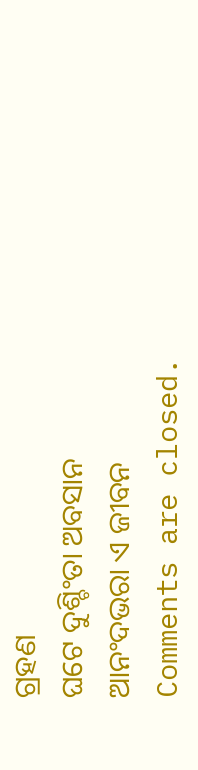ଗ୍ରହଣ
ଘଟେ ଦୁଶ୍ଚିଂତା ଅବସାନ
ଆନଂଦଭରା ଏ ଜୀବନ
Comments are closed.